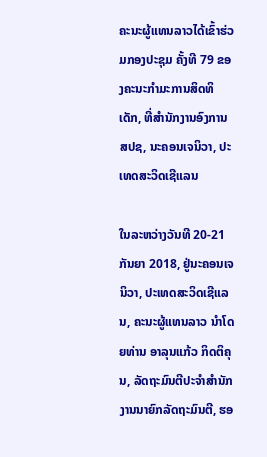ຄະນະຜູ້ແທນລາວໄດ້ເຂົ້າຮ່ວມກອງປະຊຸມ ຄັ້ງທີ 79 ຂອງຄະນະກຳມະການສິດທິເດັກ, ທີ່ສໍານັກງານອົງການ ສປຊ, ນະຄອນເຈນິວາ, ປະເທດສະວິດເຊີແລນ

ໃນລະຫວ່າງວັນທີ 20-21 ກັນຍາ 2018, ຢູ່ນະຄອນເຈນິວາ, ປະເທດສະວິດເຊີແລນ, ຄະນະຜູ້ແທນລາວ ນໍາໂດຍທ່ານ ອາລຸນແກ້ວ ກິດຕິຄຸນ, ລັດຖະມົນຕີປະຈຳສຳນັກງານນາຍົກລັດຖະມົນຕີ, ຮອ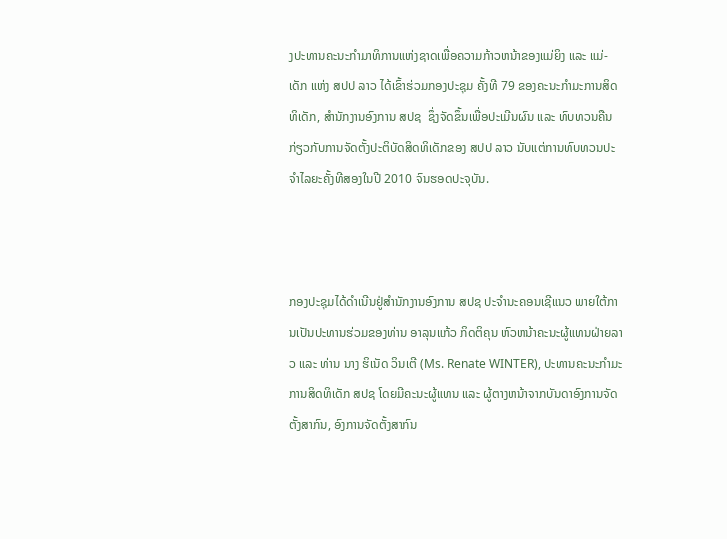ງປະທານຄະນະກຳມາທິການແຫ່ງຊາດເພື່ອຄວາມກ້າວຫນ້າຂອງແມ່ຍິງ ແລະ ແມ່-ເດັກ ແຫ່ງ ສປປ ລາວ ໄດ້ເຂົ້າຮ່ວມກອງປະຊຸມ ຄັ້ງທີ 79 ຂອງຄະນະກຳມະການສິດທິເດັກ, ສໍານັກງານອົງການ ສປຊ  ຊຶ່ງຈັດຂຶ້ນເພື່ອປະເມີນຜົນ ແລະ ທົບທວນຄືນ ກ່ຽວກັບການຈັດຕັ້ງປະຕິບັດສິດທິເດັກຂອງ ສປປ ລາວ ນັບແຕ່ການທົບທວນປະຈໍາໄລຍະຄັ້ງທີສອງໃນປີ 2010 ຈົນຮອດປະຈຸບັນ.



ກອງປະຊຸມໄດ້ດໍາເນີນຢູ່ສໍານັກງານອົງການ ສປຊ ປະຈໍານະຄອນເຊີແນວ ພາຍໃຕ້ການເປັນປະທານຮ່ວມຂອງທ່ານ ອາລຸນແກ້ວ ກິດຕິຄຸນ ຫົວຫນ້າຄະນະຜູ້ແທນຝ່າຍລາວ ແລະ ທ່ານ ນາງ ຮິເນັດ ວິນເຕີ (Ms. Renate WINTER), ປະທານຄະນະກຳມະການສິດທິເດັກ ສປຊ ໂດຍມີຄະນະຜູ້ແທນ ແລະ ຜູ້ຕາງຫນ້າຈາກບັນດາອົງການຈັດຕັ້ງສາກົນ, ອົງການຈັດຕັ້ງສາກົນ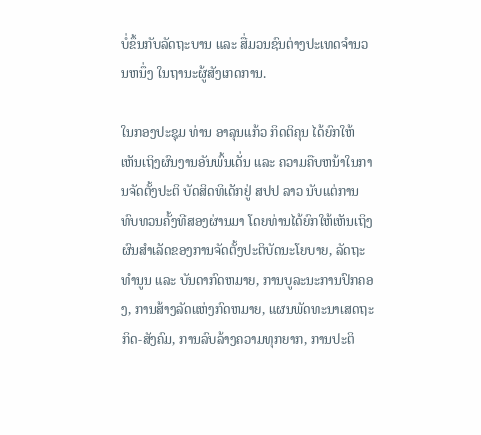ບໍ່ຂຶ້ນກັບລັດຖະບານ ແລະ ສື່ມວນຊົນຕ່າງປະເທດຈຳນວນຫນຶ່ງ ໃນຖານະຜູ້ສັງເກດການ.

ໃນກອງປະຊຸມ ທ່ານ ອາລຸນແກ້ວ ກິດຕິຄຸນ ໄດ້ຍົກໃຫ້ເຫັນເຖິງຜົນງານອັນພົ້ນເດັ່ນ ແລະ ຄວາມຄືບຫນ້າໃນການຈັດຕັ້ງປະຕິ ບັດສິດທິເດັກຢູ່ ສປປ ລາວ ນັບແຕ່ການທົບທວນຄັ້ງທີສອງຜ່ານມາ ໂດຍທ່ານໄດ້ຍົກໃຫ້ເຫັນເຖິງຜົນສໍາເລັດຂອງການຈັດຕັ້ງປະຕິບັດນະໂຍບາຍ, ລັດຖະທໍານູນ ແລະ ບັນດາກົດຫມາຍ, ການບູລະນະການປົກຄອງ, ການສ້າງລັດແຫ່ງກົດຫມາຍ, ແຜນພັດທະນາເສດຖະກິດ-ສັງຄົມ, ການລົບລ້າງຄວາມທຸກຍາກ, ການປະຕິ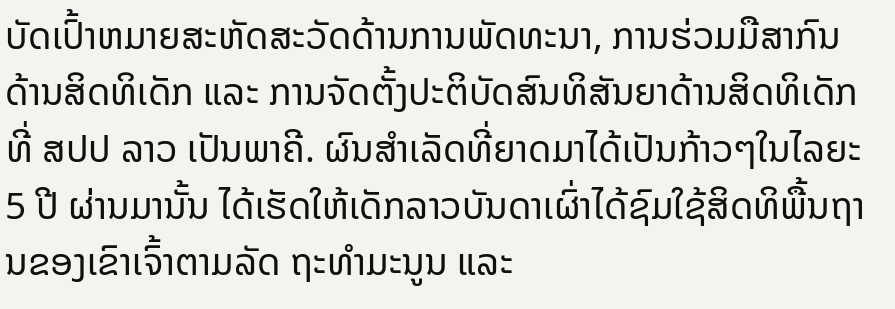ບັດເປົ້າຫມາຍສະຫັດສະວັດດ້ານການພັດທະນາ, ການຮ່ວມມືສາກົນດ້ານສິດທິເດັກ ແລະ ການຈັດຕັ້ງປະຕິບັດສົນທິສັນຍາດ້ານສິດທິເດັກທີ່ ສປປ ລາວ ເປັນພາຄີ. ຜົນສໍາເລັດທີ່ຍາດມາໄດ້ເປັນກ້າວໆໃນໄລຍະ 5 ປີ ຜ່ານມານັ້ນ ໄດ້ເຮັດໃຫ້ເດັກລາວບັນດາເຜົ່າໄດ້ຊົມໃຊ້ສິດທິພື້ນຖານຂອງເຂົາເຈົ້າຕາມລັດ ຖະທໍາມະນູນ ແລະ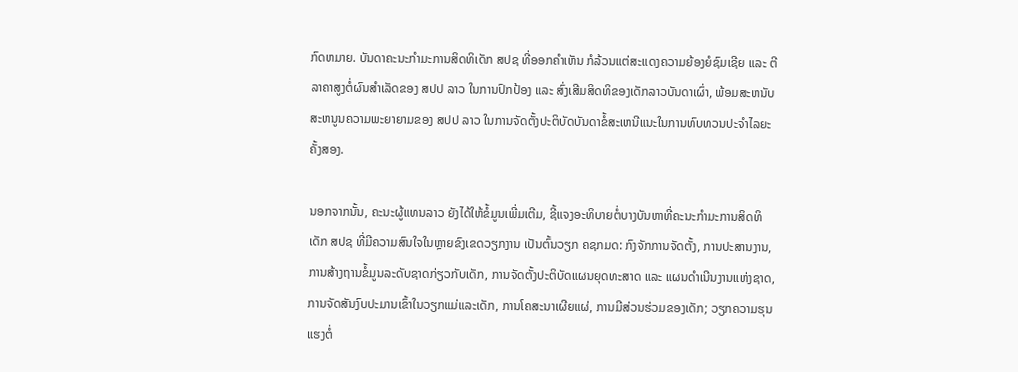ກົດຫມາຍ. ບັນດາຄະນະກຳມະການສິດທິເດັກ ສປຊ ທີ່ອອກຄໍາເຫັນ ກໍລ້ວນແຕ່ສະແດງຄວາມຍ້ອງຍໍຊົມເຊີຍ ແລະ ຕີລາຄາສູງຕໍ່ຜົນສໍາເລັດຂອງ ສປປ ລາວ ໃນການປົກປ້ອງ ແລະ ສົ່ງເສີມສິດທິຂອງເດັກລາວບັນດາເຜົ່າ, ພ້ອມສະຫນັບສະຫນູນຄວາມພະຍາຍາມຂອງ ສປປ ລາວ ໃນການຈັດຕັ້ງປະຕິບັດບັນດາຂໍ້ສະເຫນີແນະໃນການທົບທວນປະຈໍາໄລຍະຄັ້ງສອງ.

ນອກຈາກນັ້ນ, ຄະນະຜູ້ແທນລາວ ຍັງໄດ້ໃຫ້ຂໍ້ມູນເພີ່ມເຕີມ, ຊີ້ແຈງອະທິບາຍຕໍ່ບາງບັນຫາທີ່ຄະນະກຳມະການສິດທິເດັກ ສປຊ ທີ່ມີຄວາມສົນໃຈໃນຫຼາຍຂົງເຂດວຽກງານ ເປັນຕົ້ນວຽກ ຄຊກມດ: ກົງຈັກການຈັດຕັ້ງ, ການປະສານງານ, ການສ້າງຖານຂໍ້ມູນລະດັບຊາດກ່ຽວກັບເດັກ, ການຈັດຕັ້ງປະຕິບັດແຜນຍຸດທະສາດ ແລະ ແຜນດໍາເນີນງານແຫ່ງຊາດ, ການຈັດສັນງົບປະມານເຂົ້າໃນວຽກແມ່ແລະເດັກ, ການໂຄສະນາເຜີຍແຜ່, ການມີສ່ວນຮ່ວມຂອງເດັກ; ວຽກຄວາມຮຸນແຮງຕໍ່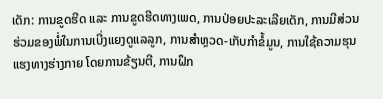ເດັກ: ການຂູດຮີດ ແລະ ການຂູດຮີດທາງເພດ, ການປ່ອຍປະລະເລີຍເດັກ, ການມີສ່ວນຮ່ວມຂອງພໍ່ໃນການເບີ່ງແຍງດູແລລູກ, ການສໍາຫຼວດ-ເກັບກຳຂໍ້ມູນ, ການໃຊ້ຄວາມຮຸນແຮງທາງຮ່າງກາຍ ໂດຍການຂ້ຽນຕີ, ການຝຶກ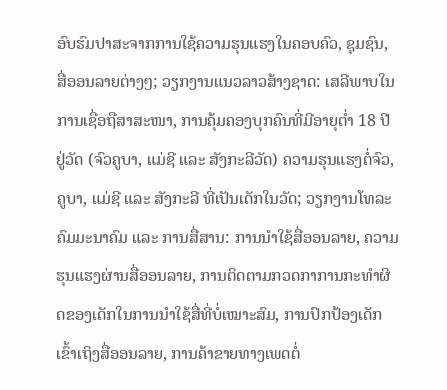ອົບຮົມປາສະຈາກການໃຊ້ຄວາມຮຸນແຮງໃນຄອບຄົວ, ຊຸມຊົນ, ສື່ອອນລາຍຕ່າງໆ; ວຽກງານແນວລາວສ້າງຊາດ: ເສລີພາບໃນການເຊື່ອຖືສາສະໜາ, ການຄຸ້ມຄອງບຸກຄົນທີ່ມີອາຍຸຕໍ່າ 18 ປີຢູ່ວັດ (ຈົວຄູບາ, ແມ່ຊີ ແລະ ສັງກະລີວັດ) ຄວາມຮຸນແຮງຕໍ່ຈົວ, ຄູບາ, ແມ່ຊີ ແລະ ສັງກະລີ ທີ່ເປັນເດັກໃນວັດ; ວຽກງານໂທລະຄົມມະນາຄົມ ແລະ ການສື່ສານ: ການນໍາໃຊ້ສື່ອອນລາຍ, ຄວາມຮຸນແຮງຜ່ານສື່ອອນລາຍ, ການຕິດຕາມກວດກາການກະທໍາຜິດຂອງເດັກໃນການນໍາໃຊ້ສື່ທີ່ບໍ່ເໝາະສົມ, ການປົກປ້ອງເດັກເຂົ້າເຖິງສື່ອອນລາຍ, ການຄ້າຂາຍທາງເພດຕໍ່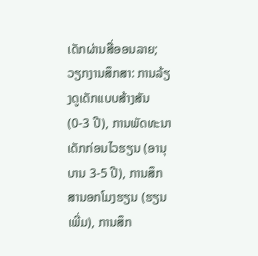ເດັກຜ່ານສື່ອອນລາຍ; ວຽກງານສຶກສາ: ການລ້ຽງດູເດັກແບບສ້າງສັນ (0-3 ປີ), ການພັດທະນາເດັກກ່ອນໄວຮຽນ (ອານຸບານ 3-5 ປີ), ການສຶກສານອກໂມງຮຽນ (ຮຽນເພີ່ມ), ການສຶກ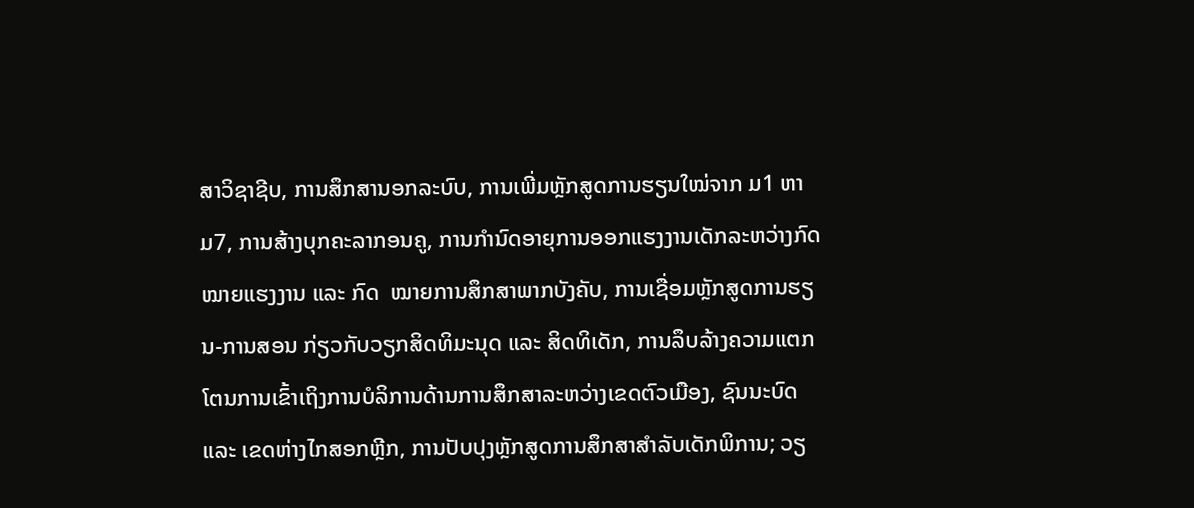ສາວິຊາຊີບ, ການສຶກສານອກລະບົບ, ການເພີ່ມຫຼັກສູດການຮຽນໃໝ່ຈາກ ມ1 ຫາ ມ7, ການສ້າງບຸກຄະລາກອນຄູ, ການກໍານົດອາຍຸການອອກແຮງງານເດັກລະຫວ່າງກົດໝາຍແຮງງານ ແລະ ກົດ  ໝາຍການສຶກສາພາກບັງຄັບ, ການເຊື່ອມຫຼັກສູດການຮຽນ-ການສອນ ກ່ຽວກັບວຽກສິດທິມະນຸດ ແລະ ສິດທິເດັກ, ການລຶບລ້າງຄວາມແຕກໂຕນການເຂົ້າເຖິງການບໍລິການດ້ານການສຶກສາລະຫວ່າງເຂດຕົວເມືອງ, ຊົນນະບົດ ແລະ ເຂດຫ່າງໄກສອກຫຼີກ, ການປັບປຸງຫຼັກສູດການສຶກສາສຳລັບເດັກພິການ; ວຽ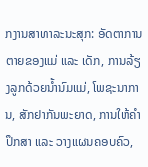ກງານສາທາລະນະສຸກ: ອັດຕາການຕາຍຂອງແມ່ ແລະ ເດັກ, ການລ້ຽງລູກດ້ວຍນໍ້ານົມແມ່, ໂພຊະນາການ, ສັກຢາກັນພະຍາດ, ການໃຫ້ຄໍາປຶກສາ ແລະ ວາງແຜນຄອບຄົວ,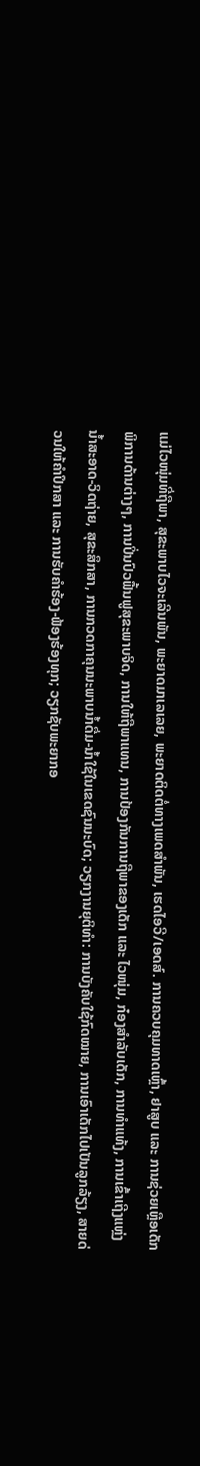ແມ່ໄວໜຸ່ມທີ່ຖືພາ, ສຸຂະພາບໄວຈະເລີນພັນ, ພະຍາດມາເລເລຍ, ພະຍາດຕິດຕໍ່ທາງເພດສຳພັນ, ເຮດໄອວີ/ເອດສ໌. ການຄວບຄຸມທາດເຫຼົ້າ, ຢາສູບ ແລະ ການຊ່ວຍເຫຼືອເດັກພິການດ້ານຕ່າງໆ, ການປິ່ນປົວຟື້ນຟູສຸຂະພາບຈິດ, ການໃຫ້ຖືພາແທນ, ການປ້ອງກັນການຖືພາຂອງເດັກ ແລະ ໄວໜຸ່ມ, ກ໋ອງສຳລັບເດັກ, ການທຳແທ້ງ, ການເຂົ້າເຖີງແຫຼ່ງນໍ້າສະອາດ-ວິດຖ່າຍ, ສຸຂະສຶກສາ, ການກວດກາຄຸນນະພາບນໍ້າດື່ມ-ນໍ້າໃຊ້ໃນເຂດຊົນນະບົດ; ວຽກງານຍຸຕິທຳ: ການບັງຄັບໃຊ້ກົດໝາຍ, ການເອົາເດັກໄປເປັນລູກລ້ຽງ, ສາຍດ່ວນໃຫ້ຄໍາປຶກສາ ແລະ ການຮັບຄໍາຮ້ອງ-ຟ້ອງຮ້ອງທຸກ; ວຽກຊັບພະຍາກອ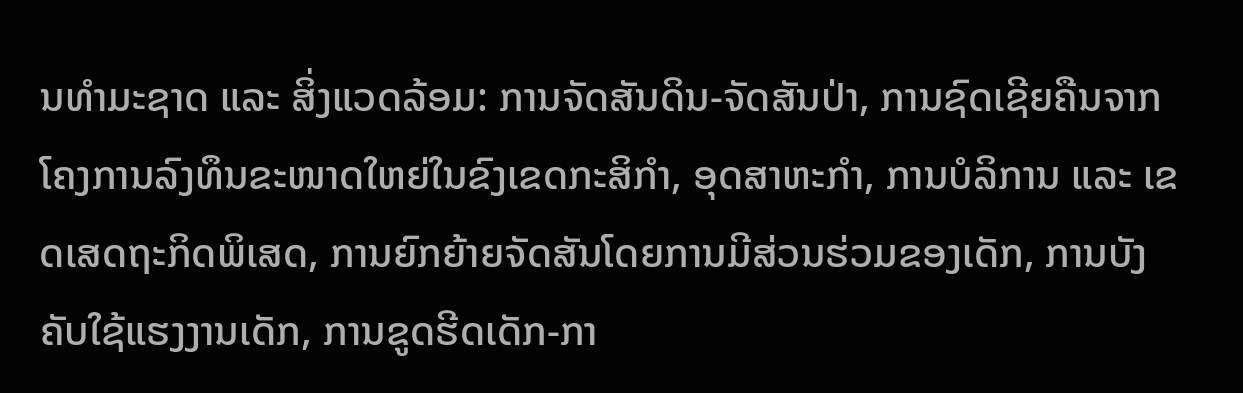ນທຳມະຊາດ ແລະ ສິ່ງແວດລ້ອມ: ການຈັດສັນດິນ-ຈັດສັນປ່າ, ການຊົດເຊີຍຄືນຈາກໂຄງການລົງທຶນຂະໜາດໃຫຍ່ໃນຂົງເຂດກະສິກຳ, ອຸດສາຫະກໍາ, ການບໍລິການ ແລະ ເຂດເສດຖະກິດພິເສດ, ການຍົກຍ້າຍຈັດສັນໂດຍການມີສ່ວນຮ່ວມຂອງເດັກ, ການບັງຄັບໃຊ້ແຮງງານເດັກ, ການຂູດຮີດເດັກ-ກາ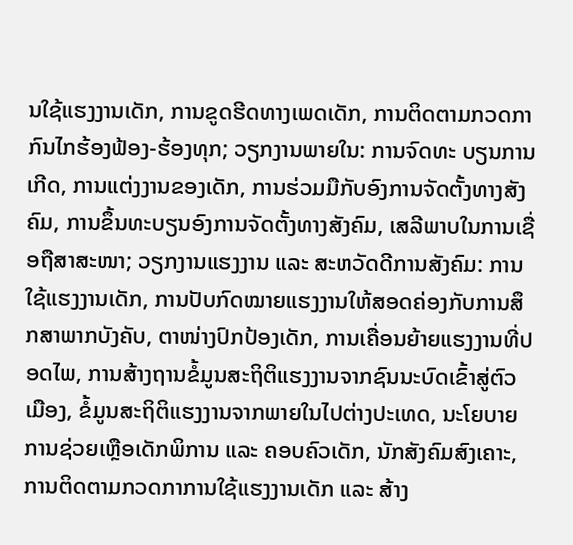ນໃຊ້ແຮງງານເດັກ, ການຂູດຮີດທາງເພດເດັກ, ການຕິດຕາມກວດກາກົນໄກຮ້ອງຟ້ອງ-ຮ້ອງທຸກ; ວຽກງານພາຍໃນ: ການຈົດທະ ບຽນການເກີດ, ການແຕ່ງງານຂອງເດັກ, ການຮ່ວມມືກັບອົງການຈັດຕັ້ງທາງສັງຄົມ, ການຂຶ້ນທະບຽນອົງການຈັດຕັ້ງທາງສັງຄົມ, ເສລີພາບໃນການເຊື່ອຖືສາສະໜາ; ວຽກງານແຮງງານ ແລະ ສະຫວັດດີການສັງຄົມ: ການໃຊ້ແຮງງານເດັກ, ການປັບກົດໝາຍແຮງງານໃຫ້ສອດຄ່ອງກັບການສຶກສາພາກບັງຄັບ, ຕາໜ່າງປົກປ້ອງເດັກ, ການເຄື່ອນຍ້າຍແຮງງານທີ່ປອດໄພ, ການສ້າງຖານຂໍ້ມູນສະຖິຕິແຮງງານຈາກຊົນນະບົດເຂົ້າສູ່ຕົວເມືອງ, ຂໍ້ມູນສະຖິຕິແຮງງານຈາກພາຍໃນໄປຕ່າງປະເທດ, ນະໂຍບາຍການຊ່ວຍເຫຼືອເດັກພິການ ແລະ ຄອບຄົວເດັກ, ນັກສັງຄົມສົງເຄາະ, ການຕິດຕາມກວດກາການໃຊ້ແຮງງານເດັກ ແລະ ສ້າງ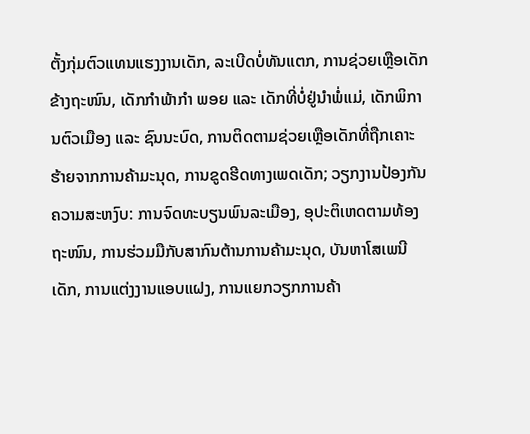ຕັ້ງກຸ່ມຕົວແທນແຮງງານເດັກ, ລະເບີດບໍ່ທັນແຕກ, ການຊ່ວຍເຫຼືອເດັກຂ້າງຖະໜົນ, ເດັກກຳພ້າກຳ ພອຍ ແລະ ເດັກທີ່ບໍ່ຢູ່ນຳພໍ່ແມ່, ເດັກພິການຕົວເມືອງ ແລະ ຊົນນະບົດ, ການຕິດຕາມຊ່ວຍເຫຼືອເດັກທີ່ຖືກເຄາະຮ້າຍຈາກການຄ້າມະນຸດ, ການຂູດຮີດທາງເພດເດັກ; ວຽກງານປ້ອງກັນຄວາມສະຫງົບ: ການຈົດທະບຽນພົນລະເມືອງ, ອຸປະຕິເຫດຕາມທ້ອງຖະໜົນ, ການຮ່ວມມືກັບສາກົນຕ້ານການຄ້າມະນຸດ, ບັນຫາໂສເພນີເດັກ, ການແຕ່ງງານແອບແຝງ, ການແຍກວຽກການຄ້າ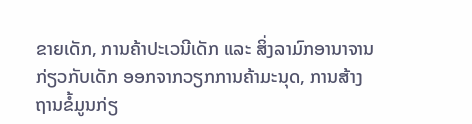ຂາຍເດັກ, ການຄ້າປະເວນີເດັກ ແລະ ສິ່ງລາມົກອານາຈານກ່ຽວກັບເດັກ ອອກຈາກວຽກການຄ້າມະນຸດ, ການສ້າງຖານຂໍ້ມູນກ່ຽ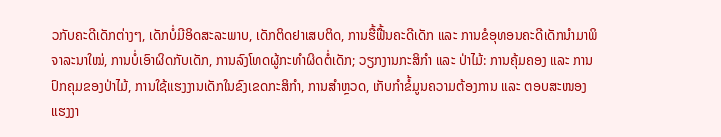ວກັບຄະດີເດັກຕ່າງໆ, ເດັກບໍ່ມີອິດສະລະພາບ, ເດັກຕິດຢາເສບຕິດ, ການຮື້ຟື້ນຄະດີເດັກ ແລະ ການຂໍອຸທອນຄະດີເດັກນຳມາພິຈາລະນາໃໝ່, ການບໍ່ເອົາຜິດກັບເດັກ, ການລົງໂທດຜູ້ກະທໍາຜິດຕໍ່ເດັກ; ວຽກງານກະສິກຳ ແລະ ປ່າໄມ້: ການຄຸ້ມຄອງ ແລະ ການປົກຄຸມຂອງປ່າໄມ້, ການໃຊ້ແຮງງານເດັກໃນຂົງເຂດກະສິກໍາ, ການສໍາຫຼວດ, ເກັບກຳຂໍ້ມູນຄວາມຕ້ອງການ ແລະ ຕອບສະໜອງແຮງງາ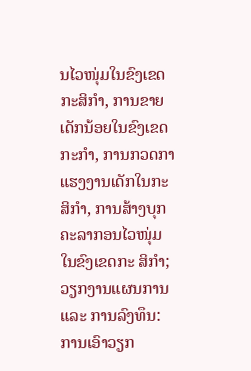ນໄວໜຸ່ມໃນຂົງເຂດກະສິກຳ, ການຂາຍເດັກນ້ອຍໃນຂົງເຂດກະກໍາ, ການກວດກາແຮງງານເດັກໃນກະສິກໍາ, ການສ້າງບຸກຄະລາກອນໄວໜຸ່ມໃນຂົງເຂດກະ ສິກຳ; ວຽກງານແຜນການ ແລະ ການລົງທຶນ: ການເອົາວຽກ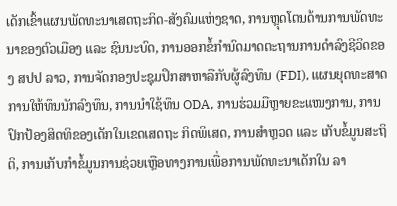ເດັກເຂົ້າແຜນພັດທະນາເສດຖະກິດ-ສັງຄົມແຫ່ງຊາດ, ການຫຼຸດໂຕນດ້ານການພັດທະນາຂອງຕົວເມືອງ ແລະ ຊົນນະບົດ, ການອອກຂໍ້ກໍານົດມາດຕະຖານການດໍາລົງຊີວິດຂອງ ສປປ ລາວ, ການຈັດກອງປະຊຸມປຶກສາຫາລືກັບຜູ້ລົງທຶນ (FDI), ແຜນຍຸດທະສາດການໃຫ້ທຶນນັກລົງທຶນ, ການນໍາໃຊ້ທຶນ ODA, ການຮ່ວມມືຫຼາຍຂະແໜງການ, ການປົກປ້ອງສິດທິຂອງເດັກໃນເຂດເສດຖະ ກິດພິເສດ, ການສຳຫຼວດ ແລະ ເກັບຂໍ້ມູນສະຖິຕິ, ການເກັບກຳຂໍ້ມູນການຊ່ວຍເຫຼືອທາງການເພື່ອການພັດທະນາເດັກໃນ ລາ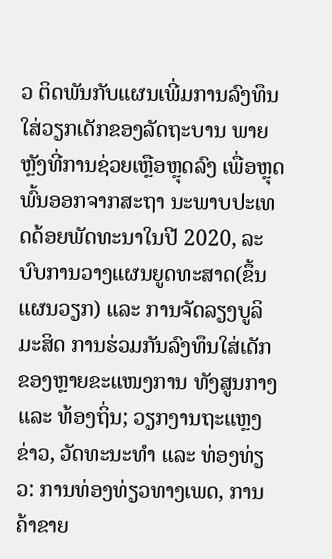ວ ຕິດພັນກັບແຜນເພີ່ມການລົງທຶນໃສ່ວຽກເດັກຂອງລັດຖະບານ ພາຍຫຼັງທີ່ການຊ່ວຍເຫຼືອຫຼຸດລົງ ເພື່ອຫຼຸດພົ້ນອອກຈາກສະຖາ ນະພາບປະເທດດ້ອຍພັດທະນາໃນປີ 2020, ລະບົບການວາງແຜນຍູດທະສາດ(ຂຶ້ນແຜນວຽກ) ແລະ ການຈັດລຽງບູລິມະສິດ ການຮ່ວມກັນລົງທຶນໃສ່ເດັກຂອງຫຼາຍຂະແໜງການ ທັງສູນກາງ ແລະ ທ້ອງຖິ່ນ; ວຽກງານຖະແຫຼງຂ່າວ, ວັດທະນະທໍາ ແລະ ທ່ອງທ່ຽວ: ການທ່ອງທ່ຽວທາງເພດ, ການຄ້າຂາຍ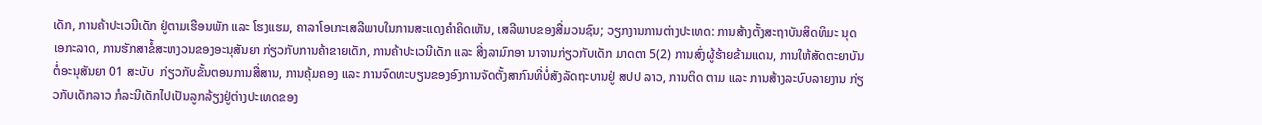ເດັກ, ການຄ້າປະເວນີເດັກ ຢູ່ຕາມເຮືອນພັກ ແລະ ໂຮງແຮມ, ຄາລາໂອເກະເສລີພາບໃນການສະແດງຄໍາຄິດເຫັນ, ເສລີພາບຂອງສື່ມວນຊົນ; ວຽກງານການຕ່າງປະເທດ: ການສ້າງຕັ້ງສະຖາບັນສິດທິມະ ນຸດເອກະລາດ, ການຮັກສາຂໍ້ສະຫງວນຂອງອະນຸສັນຍາ ກ່ຽວກັບການຄ້າຂາຍເດັກ, ການຄ້າປະເວນີເດັກ ແລະ ສີ່ງລາມົກອາ ນາຈານກ່ຽວກັບເດັກ ມາດຕາ 5(2) ການສົ່ງຜູ້ຮ້າຍຂ້າມແດນ, ການໃຫ້ສັດຕະຍາບັນຕໍ່ອະນຸສັນຍາ 01 ສະບັບ  ກ່ຽວກັບຂັ້ນຕອນການສື່ສານ, ການຄຸ້ມຄອງ ແລະ ການຈົດທະບຽນຂອງອົງການຈັດຕັ້ງສາກົນທີ່ບໍ່ສັງລັດຖະບານຢູ່ ສປປ ລາວ, ການຕິດ ຕາມ ແລະ ການສ້າງລະບົບລາຍງານ ກ່ຽວກັບເດັກລາວ ກໍລະນີເດັກໄປເປັນລູກລ້ຽງຢູ່ຕ່າງປະເທດຂອງ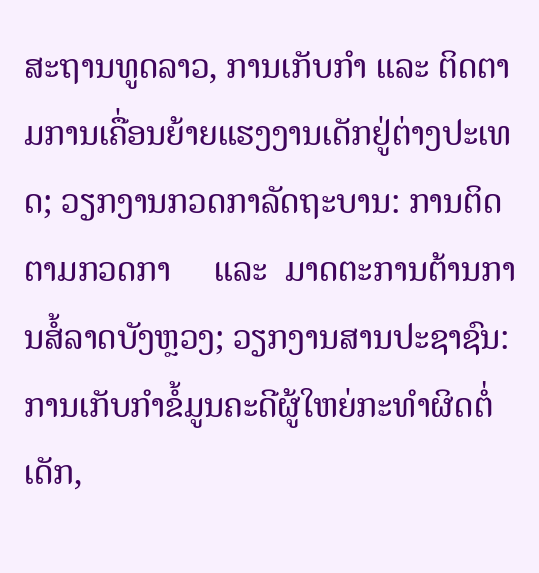ສະຖານທູດລາວ, ການເກັບກໍາ ແລະ ຕິດຕາມການເຄື່ອນຍ້າຍແຮງງານເດັກຢູ່ຕ່າງປະເທດ; ວຽກງານກວດກາລັດຖະບານ: ການຕິດຕາມກວດກາ     ແລະ  ມາດຕະການຕ້ານການສໍ້ລາດບັງຫຼວງ; ວຽກງານສານປະຊາຊົນ: ການເກັບກຳຂໍ້ມູນຄະດີຜູ້ໃຫຍ່ກະທຳຜິດຕໍ່ເດັກ,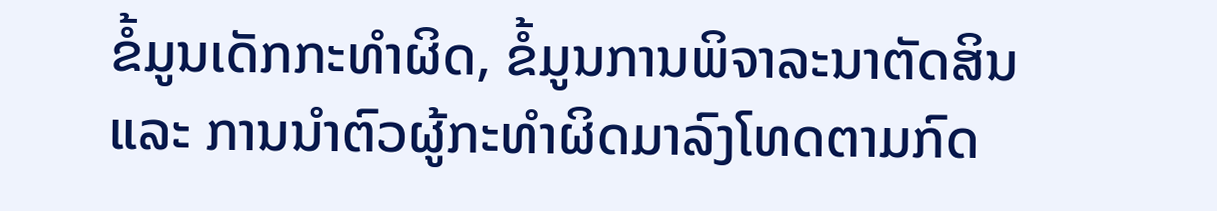ຂໍ້ມູນເດັກກະທໍາຜິດ, ຂໍ້ມູນການພິຈາລະນາຕັດສິນ ແລະ ການນໍາຕົວຜູ້ກະທໍາຜິດມາລົງໂທດຕາມກົດ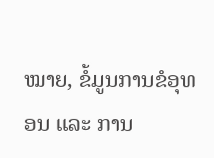ໝາຍ, ຂໍ້ມູນການຂໍອຸທອນ ແລະ ການ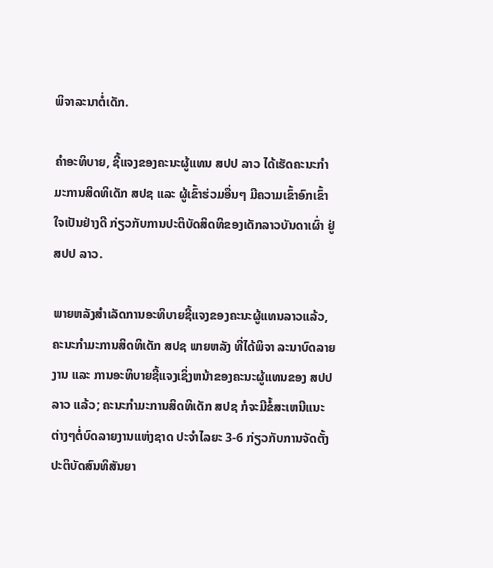ພິຈາລະນາຕໍ່ເດັກ.

ຄໍາອະທິບາຍ, ຊີ້ແຈງຂອງຄະນະຜູ້ແທນ ສປປ ລາວ ໄດ້ເຮັດຄະນະກຳມະການສິດທິເດັກ ສປຊ ແລະ ຜູ້ເຂົ້າຮ່ວມອື່ນໆ ມີຄວາມເຂົ້າອົກເຂົ້າໃຈເປັນຢ່າງດີ ກ່ຽວກັບການປະຕິບັດສິດທິຂອງເດັກລາວບັນດາເຜົ່າ ຢູ່ ສປປ ລາວ.

ພາຍຫລັງສຳເລັດການອະທິບາຍຊີ້ແຈງຂອງຄະນະຜູ້ແທນລາວແລ້ວ, ຄະນະກຳມະການສິດທິເດັກ ສປຊ ພາຍຫລັງ ທີ່ໄດ້ພິຈາ ລະນາບົດລາຍງານ ແລະ ການອະທິບາຍຊີ້ແຈງເຊິ່ງຫນ້າຂອງຄະນະຜູ້ແທນຂອງ ສປປ ລາວ ແລ້ວ; ຄະນະກຳມະການສິດທິເດັກ ສປຊ ກໍຈະມີຂໍ້ສະເຫນີແນະຕ່າງໆຕໍ່ບົດລາຍງານແຫ່ງຊາດ ປະຈໍາໄລຍະ 3-6 ກ່ຽວກັບການຈັດຕັ້ງປະຕິບັດສົນທິສັນຍາ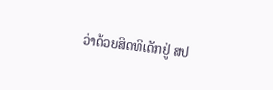ວ່າດ້ວຍສິດທິເດັກຢູ່ ສປ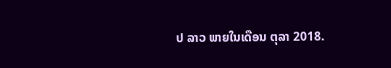ປ ລາວ ພາຍໃນເດືອນ ຕຸລາ 2018.